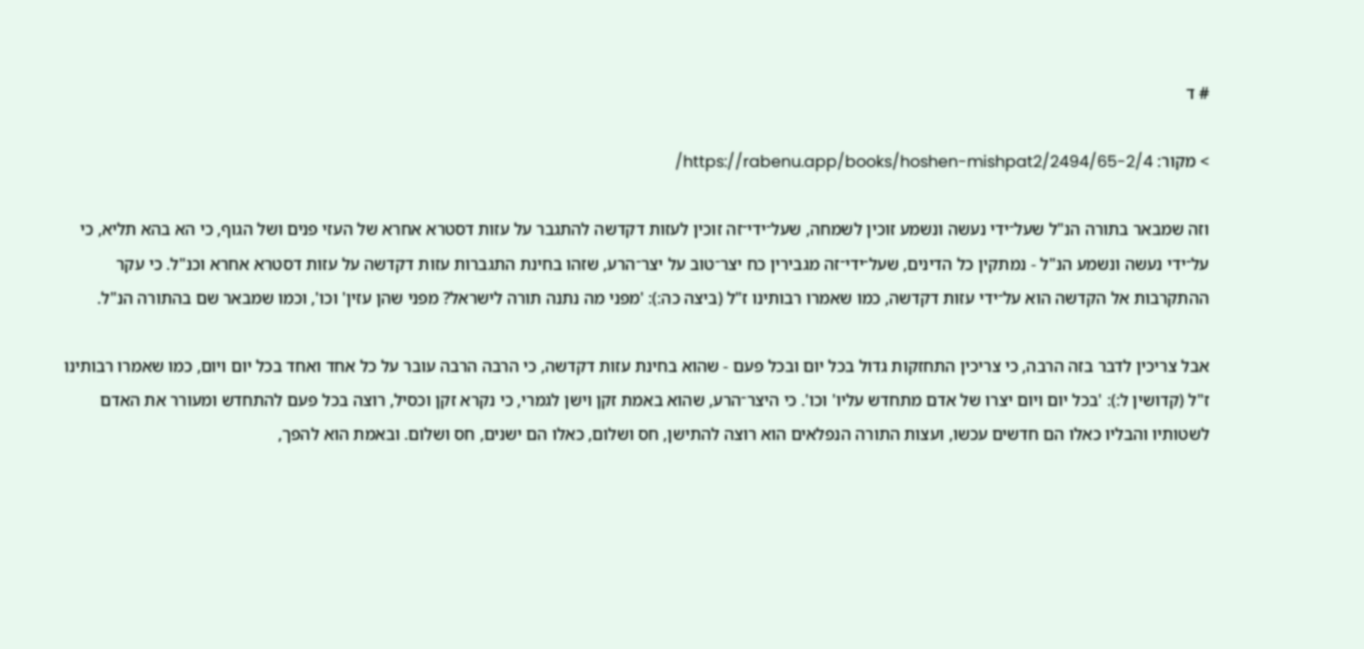# ד

> מקור: https://rabenu.app/books/hoshen-mishpat2/2494/65-2/4/

וזה שמבאר בתורה הנ"ל שעל־ידי נעשה ונשמע זוכין לשמחה, שעל־ידי־זה זוכין לעזות דקדשה להתגבר על עזות דסטרא אחרא של העזי פנים ושל הגוף, כי הא בהא תליא, כי על־ידי נעשה ונשמע הנ"ל - נמתקין כל הדינים, שעל־ידי־זה מגבירין כח יצר־טוב על יצר־הרע, שזהו בחינת התגברות עזות דקדשה על עזות דסטרא אחרא וכנ"ל. כי עקר ההתקרבות אל הקדשה הוא על־ידי עזות דקדשה, כמו שאמרו רבותינו ז"ל (ביצה כה:): 'מפני מה נתנה תורה לישראל? מפני שהן עזין' וכו', וכמו שמבאר שם בהתורה הנ"ל.

אבל צריכין לדבר בזה הרבה, כי צריכין התחזקות גדול בכל יום ובכל פעם - שהוא בחינת עזות דקדשה, כי הרבה הרבה עובר על כל אחד ואחד בכל יום ויום, כמו שאמרו רבותינו ז"ל (קדושין ל:): 'בכל יום ויום יצרו של אדם מתחדש עליו' וכו'. כי היצר־הרע, שהוא באמת זקן וישן לגמרי, כי נקרא זקן וכסיל, רוצה בכל פעם להתחדש ומעורר את האדם לשטותיו והבליו כאלו הם חדשים עכשו, ועצות התורה הנפלאים הוא רוצה להתישן, חס ושלום, כאלו הם ישנים, חס ושלום. ובאמת הוא להפך,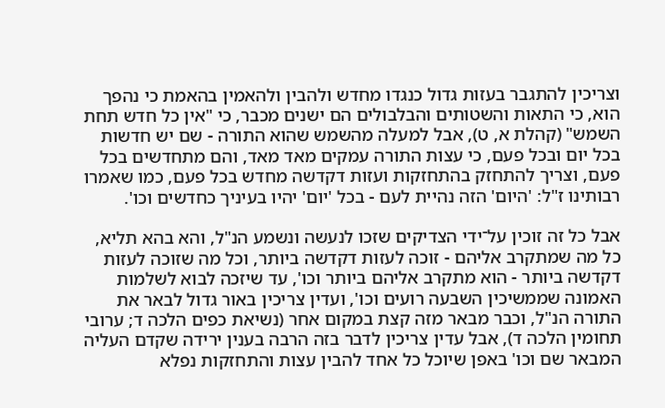וצריכין להתגבר בעזות גדול כנגדו מחדש ולהבין ולהאמין בהאמת כי נהפך הוא, כי התאות והשטותים והבלבולים הם ישנים מכבר, כי "אין כל חדש תחת השמש" (קהלת א, ט), אבל למעלה מהשמש שהוא התורה - שם יש חדשות בכל יום ובכל פעם, כי עצות התורה עמקים מאד מאד, והם מתחדשים בכל פעם, וצריך להתחזק בהתחזקות ועזות דקדשה מחדש בכל פעם, כמו שאמרו רבותינו ז"ל: 'היום' הזה נהיית לעם - בכל 'יום' יהיו בעיניך כחדשים וכו'.

אבל כל זה זוכין על־ידי הצדיקים שזכו לנעשה ונשמע הנ"ל, והא בהא תליא, כל מה שמתקרב אליהם - זוכה לעזות דקדשה ביותר, וכל מה שזוכה לעזות דקדשה ביותר - הוא מתקרב אליהם ביותר וכו', עד שיזכה לבוא לשלמות האמונה שממשיכין השבעה רועים וכו', ועדין צריכין באור גדול לבאר את התורה הנ"ל, וכבר מבאר מזה קצת במקום אחר (נשיאת כפים הלכה ד; ערובי תחומין הלכה ד), אבל עדין צריכין לדבר בזה הרבה בענין ירידה שקדם העליה המבאר שם וכו' באפן שיוכל כל אחד להבין עצות והתחזקות נפלא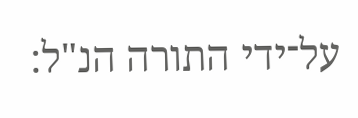על־ידי התורה הנ"ל: